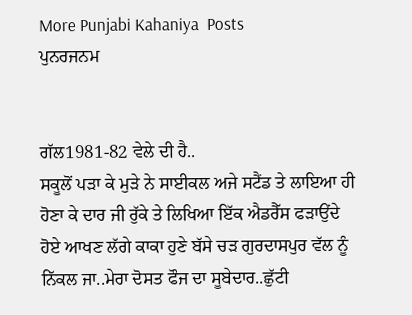More Punjabi Kahaniya  Posts
ਪੁਨਰਜਨਮ


ਗੱਲ1981-82 ਵੇਲੇ ਦੀ ਹੈ..
ਸਕੂਲੋਂ ਪੜਾ ਕੇ ਮੁੜੇ ਨੇ ਸਾਈਕਲ ਅਜੇ ਸਟੈਂਡ ਤੇ ਲਾਇਆ ਹੀ ਹੋਣਾ ਕੇ ਦਾਰ ਜੀ ਰੁੱਕੇ ਤੇ ਲਿਖਿਆ ਇੱਕ ਐਡਰੈੱਸ ਫੜਾਉਂਦੇ ਹੋਏ ਆਖਣ ਲੱਗੇ ਕਾਕਾ ਹੁਣੇ ਬੱਸੇ ਚੜ ਗੁਰਦਾਸਪੁਰ ਵੱਲ ਨੂੰ ਨਿੱਕਲ ਜਾ..ਮੇਰਾ ਦੋਸਤ ਫੌਜ ਦਾ ਸੂਬੇਦਾਰ..ਛੁੱਟੀ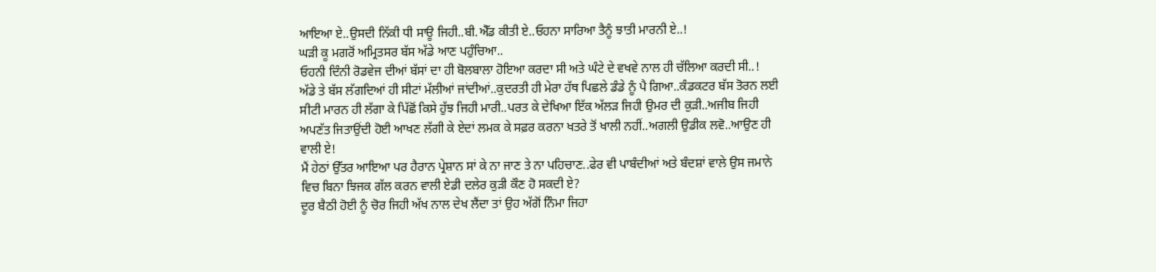ਆਇਆ ਏ..ਉਸਦੀ ਨਿੱਕੀ ਧੀ ਸਾਊ ਜਿਹੀ..ਬੀ.ਐੱਡ ਕੀਤੀ ਏ..ਓਹਨਾ ਸਾਰਿਆ ਤੈਨੂੰ ਝਾਤੀ ਮਾਰਨੀ ਏ..!
ਘੜੀ ਕੂ ਮਗਰੋਂ ਅਮ੍ਰਿਤਸਰ ਬੱਸ ਅੱਡੇ ਆਣ ਪਹੁੰਚਿਆ..
ਓਹਨੀ ਦਿੰਨੀ ਰੋਡਵੇਜ ਦੀਆਂ ਬੱਸਾਂ ਦਾ ਹੀ ਬੋਲਬਾਲਾ ਹੋਇਆ ਕਰਦਾ ਸੀ ਅਤੇ ਘੰਟੇ ਦੇ ਵਖਵੇ ਨਾਲ ਹੀ ਚੱਲਿਆ ਕਰਦੀ ਸੀ..!
ਅੱਡੇ ਤੇ ਬੱਸ ਲੱਗਦਿਆਂ ਹੀ ਸੀਟਾਂ ਮੱਲੀਆਂ ਜਾਂਦੀਆਂ..ਕੁਦਰਤੀ ਹੀ ਮੇਰਾ ਹੱਥ ਪਿਛਲੇ ਡੰਡੇ ਨੂੰ ਪੈ ਗਿਆ..ਕੰਡਕਟਰ ਬੱਸ ਤੋਰਨ ਲਈ ਸੀਟੀ ਮਾਰਨ ਹੀ ਲੱਗਾ ਕੇ ਪਿੱਛੋਂ ਕਿਸੇ ਹੁੱਝ ਜਿਹੀ ਮਾਰੀ..ਪਰਤ ਕੇ ਦੇਖਿਆ ਇੱਕ ਅੱਲੜ ਜਿਹੀ ਉਮਰ ਦੀ ਕੁੜੀ..ਅਜੀਬ ਜਿਹੀ ਅਪਣੱਤ ਜਿਤਾਉਂਦੀ ਹੋਈ ਆਖਣ ਲੱਗੀ ਕੇ ਏਦਾਂ ਲਮਕ ਕੇ ਸਫ਼ਰ ਕਰਨਾ ਖਤਰੇ ਤੋਂ ਖਾਲੀ ਨਹੀਂ..ਅਗਲੀ ਉਡੀਕ ਲਵੋ..ਆਉਣ ਹੀ ਵਾਲੀ ਏ!
ਮੈਂ ਹੇਠਾਂ ਉੱਤਰ ਆਇਆ ਪਰ ਹੈਰਾਨ ਪ੍ਰੇਸ਼ਾਨ ਸਾਂ ਕੇ ਨਾ ਜਾਣ ਤੇ ਨਾ ਪਹਿਚਾਣ..ਫੇਰ ਵੀ ਪਾਬੰਦੀਆਂ ਅਤੇ ਬੰਦਸ਼ਾਂ ਵਾਲੇ ਉਸ ਜਮਾਨੇ ਵਿਚ ਬਿਨਾ ਝਿਜਕ ਗੱਲ ਕਰਨ ਵਾਲੀ ਏਡੀ ਦਲੇਰ ਕੁੜੀ ਕੌਣ ਹੋ ਸਕਦੀ ਏ?
ਦੂਰ ਬੈਠੀ ਹੋਈ ਨੂੰ ਚੋਰ ਜਿਹੀ ਅੱਖ ਨਾਲ ਦੇਖ ਲੈਂਦਾ ਤਾਂ ਉਹ ਅੱਗੋਂ ਨਿੰਮਾ ਜਿਹਾ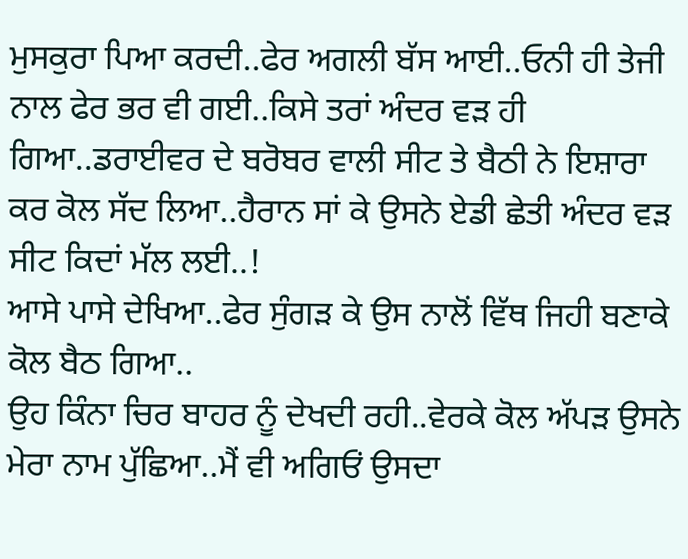ਮੁਸਕੁਰਾ ਪਿਆ ਕਰਦੀ..ਫੇਰ ਅਗਲੀ ਬੱਸ ਆਈ..ਓਨੀ ਹੀ ਤੇਜੀ ਨਾਲ ਫੇਰ ਭਰ ਵੀ ਗਈ..ਕਿਸੇ ਤਰਾਂ ਅੰਦਰ ਵੜ ਹੀ ਗਿਆ..ਡਰਾਈਵਰ ਦੇ ਬਰੋਬਰ ਵਾਲੀ ਸੀਟ ਤੇ ਬੈਠੀ ਨੇ ਇਸ਼ਾਰਾ ਕਰ ਕੋਲ ਸੱਦ ਲਿਆ..ਹੈਰਾਨ ਸਾਂ ਕੇ ਉਸਨੇ ਏਡੀ ਛੇਤੀ ਅੰਦਰ ਵੜ ਸੀਟ ਕਿਦਾਂ ਮੱਲ ਲਈ..!
ਆਸੇ ਪਾਸੇ ਦੇਖਿਆ..ਫੇਰ ਸੁੰਗੜ ਕੇ ਉਸ ਨਾਲੋਂ ਵਿੱਥ ਜਿਹੀ ਬਣਾਕੇ ਕੋਲ ਬੈਠ ਗਿਆ..
ਉਹ ਕਿੰਨਾ ਚਿਰ ਬਾਹਰ ਨੂੰ ਦੇਖਦੀ ਰਹੀ..ਵੇਰਕੇ ਕੋਲ ਅੱਪੜ ਉਸਨੇ ਮੇਰਾ ਨਾਮ ਪੁੱਛਿਆ..ਮੈਂ ਵੀ ਅਗਿਓਂ ਉਸਦਾ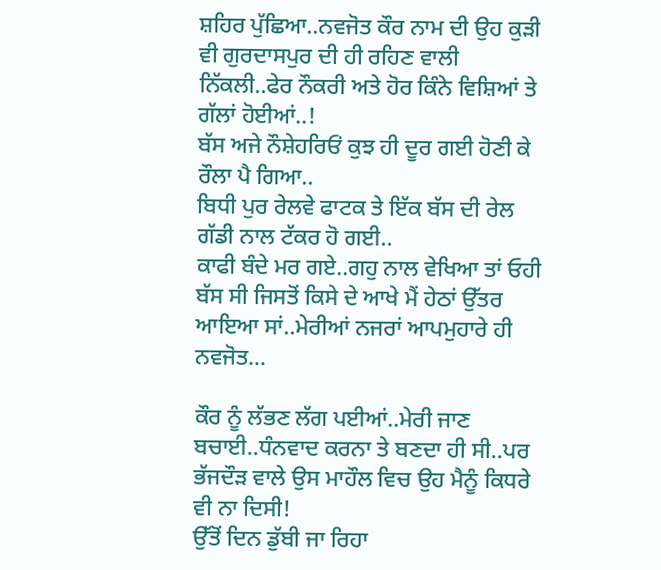ਸ਼ਹਿਰ ਪੁੱਛਿਆ..ਨਵਜੋਤ ਕੌਰ ਨਾਮ ਦੀ ਉਹ ਕੁੜੀ ਵੀ ਗੁਰਦਾਸਪੁਰ ਦੀ ਹੀ ਰਹਿਣ ਵਾਲੀ ਨਿੱਕਲੀ..ਫੇਰ ਨੌਕਰੀ ਅਤੇ ਹੋਰ ਕਿੰਨੇ ਵਿਸ਼ਿਆਂ ਤੇ ਗੱਲਾਂ ਹੋਈਆਂ..!
ਬੱਸ ਅਜੇ ਨੌਸ਼ੇਹਰਿਓਂ ਕੁਝ ਹੀ ਦੂਰ ਗਈ ਹੋਣੀ ਕੇ ਰੌਲਾ ਪੈ ਗਿਆ..
ਬਿਧੀ ਪੁਰ ਰੇਲਵੇ ਫਾਟਕ ਤੇ ਇੱਕ ਬੱਸ ਦੀ ਰੇਲ ਗੱਡੀ ਨਾਲ ਟੱਕਰ ਹੋ ਗਈ..
ਕਾਫੀ ਬੰਦੇ ਮਰ ਗਏ..ਗਹੁ ਨਾਲ ਵੇਖਿਆ ਤਾਂ ਓਹੀ ਬੱਸ ਸੀ ਜਿਸਤੋਂ ਕਿਸੇ ਦੇ ਆਖੇ ਮੈਂ ਹੇਠਾਂ ਉੱਤਰ ਆਇਆ ਸਾਂ..ਮੇਰੀਆਂ ਨਜਰਾਂ ਆਪਮੁਹਾਰੇ ਹੀ ਨਵਜੋਤ...

ਕੌਰ ਨੂੰ ਲੱਭਣ ਲੱਗ ਪਈਆਂ..ਮੇਰੀ ਜਾਣ ਬਚਾਈ..ਧੰਨਵਾਦ ਕਰਨਾ ਤੇ ਬਣਦਾ ਹੀ ਸੀ..ਪਰ ਭੱਜਦੌੜ ਵਾਲੇ ਉਸ ਮਾਹੌਲ ਵਿਚ ਉਹ ਮੈਨੂੰ ਕਿਧਰੇ ਵੀ ਨਾ ਦਿਸੀ!
ਉੱਤੋਂ ਦਿਨ ਡੁੱਬੀ ਜਾ ਰਿਹਾ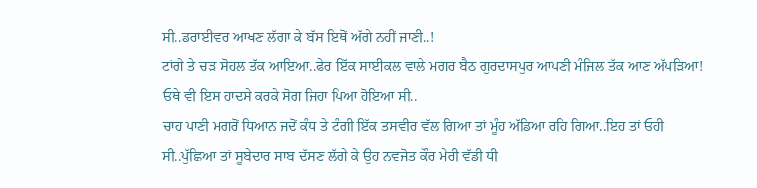ਸੀ..ਡਰਾਈਵਰ ਆਖਣ ਲੱਗਾ ਕੇ ਬੱਸ ਇਥੋਂ ਅੱਗੇ ਨਹੀਂ ਜਾਣੀ..!
ਟਾਂਗੇ ਤੇ ਚੜ ਸੋਹਲ ਤੱਕ ਆਇਆ..ਫੇਰ ਇੱਕ ਸਾਈਕਲ ਵਾਲੇ ਮਗਰ ਬੈਠ ਗੁਰਦਾਸਪੁਰ ਆਪਣੀ ਮੰਜਿਲ ਤੱਕ ਆਣ ਅੱਪੜਿਆ!
ਓਥੇ ਵੀ ਇਸ ਹਾਦਸੇ ਕਰਕੇ ਸੋਗ ਜਿਹਾ ਪਿਆ ਹੋਇਆ ਸੀ..
ਚਾਹ ਪਾਣੀ ਮਗਰੋਂ ਧਿਆਨ ਜਦੋਂ ਕੰਧ ਤੇ ਟੰਗੀ ਇੱਕ ਤਸਵੀਰ ਵੱਲ ਗਿਆ ਤਾਂ ਮੂੰਹ ਅੱਡਿਆ ਰਹਿ ਗਿਆ..ਇਹ ਤਾਂ ਓਹੀ ਸੀ..ਪੁੱਛਿਆ ਤਾਂ ਸੂਬੇਦਾਰ ਸਾਬ ਦੱਸਣ ਲੱਗੇ ਕੇ ਉਹ ਨਵਜੋਤ ਕੌਰ ਮੇਰੀ ਵੱਡੀ ਧੀ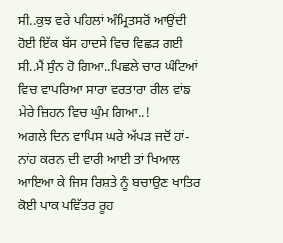ਸੀ..ਕੁਝ ਵਰੇ ਪਹਿਲਾਂ ਅੰਮ੍ਰਿਤਸਰੋਂ ਆਉਂਦੀ ਹੋਈ ਇੱਕ ਬੱਸ ਹਾਦਸੇ ਵਿਚ ਵਿਛੜ ਗਈ ਸੀ..ਮੈਂ ਸੁੰਨ ਹੋ ਗਿਆ..ਪਿਛਲੇ ਚਾਰ ਘੰਟਿਆਂ ਵਿਚ ਵਾਪਰਿਆ ਸਾਰਾ ਵਰਤਾਰਾ ਰੀਲ ਵਾਂਙ ਮੇਰੇ ਜ਼ਿਹਨ ਵਿਚ ਘੁੰਮ ਗਿਆ..!
ਅਗਲੇ ਦਿਨ ਵਾਪਿਸ ਘਰੇ ਅੱਪੜ ਜਦੋਂ ਹਾਂ-ਨਾਂਹ ਕਰਨ ਦੀ ਵਾਰੀ ਆਈ ਤਾਂ ਖਿਆਲ ਆਇਆ ਕੇ ਜਿਸ ਰਿਸ਼ਤੇ ਨੂੰ ਬਚਾਉਣ ਖਾਤਿਰ ਕੋਈ ਪਾਕ ਪਵਿੱਤਰ ਰੂਹ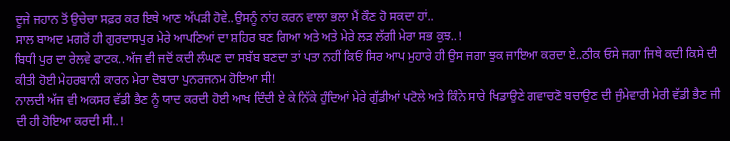ਦੂਜੇ ਜਹਾਨ ਤੋਂ ਉਚੇਚਾ ਸਫ਼ਰ ਕਰ ਇਥੇ ਆਣ ਅੱਪੜੀ ਹੋਵੇ..ਉਸਨੂੰ ਨਾਂਹ ਕਰਨ ਵਾਲਾ ਭਲਾ ਮੈਂ ਕੌਣ ਹੋ ਸਕਦਾ ਹਾਂ..
ਸਾਲ ਬਾਅਦ ਮਗਰੋਂ ਹੀ ਗੁਰਦਾਸਪੁਰ ਮੇਰੇ ਆਪਣਿਆਂ ਦਾ ਸ਼ਹਿਰ ਬਣ ਗਿਆ ਅਤੇ ਅਤੇ ਮੇਰੇ ਲੜ ਲੱਗੀ ਮੇਰਾ ਸਭ ਕੁਝ..!
ਬਿਧੀ ਪੁਰ ਦਾ ਰੇਲਵੇ ਫਾਟਕ..ਅੱਜ ਵੀ ਜਦੋਂ ਕਦੀ ਲੰਘਣ ਦਾ ਸਬੱਬ ਬਣਦਾ ਤਾਂ ਪਤਾ ਨਹੀਂ ਕਿਓਂ ਸਿਰ ਆਪ ਮੁਹਾਰੇ ਹੀ ਉਸ ਜਗਾ ਝੁਕ ਜਾਇਆ ਕਰਦਾ ਏ..ਠੀਕ ਓਸੇ ਜਗਾ ਜਿਥੇ ਕਦੀ ਕਿਸੇ ਦੀ ਕੀਤੀ ਹੋਈ ਮੇਹਰਬਾਨੀ ਕਾਰਨ ਮੇਰਾ ਦੋਬਾਰਾ ਪੁਨਰਜਨਮ ਹੋਇਆ ਸੀ!
ਨਾਲਦੀ ਅੱਜ ਵੀ ਅਕਸਰ ਵੱਡੀ ਭੈਣ ਨੂੰ ਯਾਦ ਕਰਦੀ ਹੋਈ ਆਖ ਦਿੰਦੀ ਏ ਕੇ ਨਿੱਕੇ ਹੁੰਦਿਆਂ ਮੇਰੇ ਗੁੱਡੀਆਂ ਪਟੋਲੇ ਅਤੇ ਕਿੰਨੇ ਸਾਰੇ ਖਿਡਾਉਣੇ ਗਵਾਚਣੋ ਬਚਾਉਣ ਦੀ ਜੁੰਮੇਵਾਰੀ ਮੇਰੀ ਵੱਡੀ ਭੈਣ ਜੀ ਦੀ ਹੀ ਹੋਇਆ ਕਰਦੀ ਸੀ..!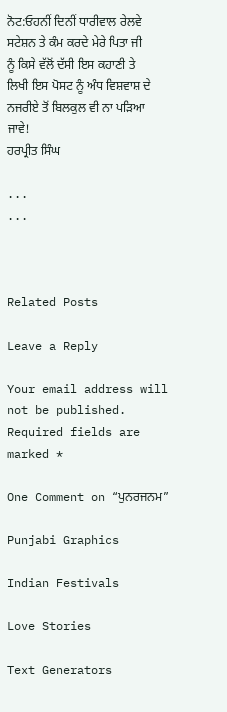ਨੋਟ:ਓਹਨੀਂ ਦਿਨੀਂ ਧਾਰੀਵਾਲ ਰੇਲਵੇ ਸਟੇਸ਼ਨ ਤੇ ਕੰਮ ਕਰਦੇ ਮੇਰੇ ਪਿਤਾ ਜੀ ਨੂੰ ਕਿਸੇ ਵੱਲੋਂ ਦੱਸੀ ਇਸ ਕਹਾਣੀ ਤੇ ਲਿਖੀ ਇਸ ਪੋਸਟ ਨੂੰ ਅੰਧ ਵਿਸ਼ਵਾਸ਼ ਦੇ ਨਜਰੀਏ ਤੋਂ ਬਿਲਕੁਲ ਵੀ ਨਾ ਪੜਿਆ ਜਾਵੇ!
ਹਰਪ੍ਰੀਤ ਸਿੰਘ

...
...



Related Posts

Leave a Reply

Your email address will not be published. Required fields are marked *

One Comment on “ਪੁਨਰਜਨਮ”

Punjabi Graphics

Indian Festivals

Love Stories

Text Generators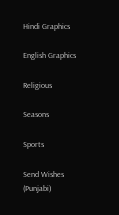Hindi Graphics

English Graphics

Religious

Seasons

Sports

Send Wishes (Punjabi)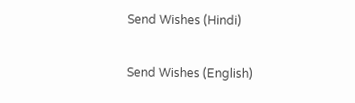Send Wishes (Hindi)

Send Wishes (English)